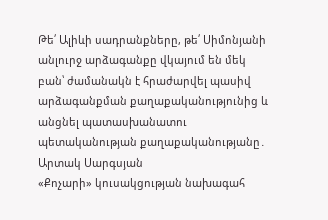Թե՛ Ալիևի սադրանքները, թե՛ Սիմոնյանի անլուրջ արձագանքը վկայում են մեկ բան՝ ժամանակն է հրաժարվել պասիվ արձագանքման քաղաքականությունից և անցնել պատասխանատու պետականության քաղաքականությանը․ Արտակ Սարգսյան
«Քոչարի» կուսակցության նախագահ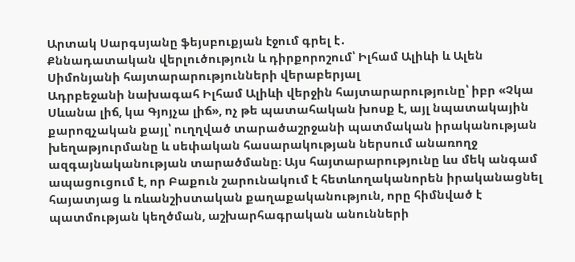Արտակ Սարգսյանը ֆեյսբուքյան էջում գրել է․
Քննադատական վերլուծություն և դիրքորոշում՝ Իլհամ Ալիևի և Ալեն Սիմոնյանի հայտարարությունների վերաբերյալ
Ադրբեջանի նախագահ Իլհամ Ալիևի վերջին հայտարարությունը՝ իբր «Չկա Սևանա լիճ, կա Գյոյչա լիճ», ոչ թե պատահական խոսք է, այլ նպատակային քարոզչական քայլ՝ ուղղված տարածաշրջանի պատմական իրականության խեղաթյուրմանը և սեփական հասարակության ներսում անառողջ ազգայնականության տարածմանը։ Այս հայտարարությունը ևս մեկ անգամ ապացուցում է, որ Բաքուն շարունակում է հետևողականորեն իրականացնել հայատյաց և ռևանշիստական քաղաքականություն, որը հիմնված է պատմության կեղծման, աշխարհագրական անունների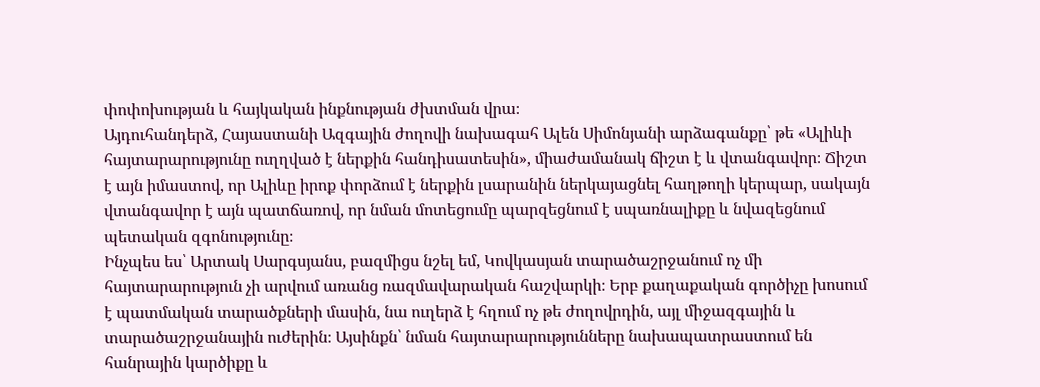փոփոխության և հայկական ինքնության ժխտման վրա։
Այդուհանդերձ, Հայաստանի Ազգային ժողովի նախագահ Ալեն Սիմոնյանի արձագանքը՝ թե «Ալիևի հայտարարությունը ուղղված է ներքին հանդիսատեսին», միաժամանակ ճիշտ է և վտանգավոր։ Ճիշտ է այն իմաստով, որ Ալիևը իրոք փորձում է ներքին լսարանին ներկայացնել հաղթողի կերպար, սակայն վտանգավոր է այն պատճառով, որ նման մոտեցումը պարզեցնում է սպառնալիքը և նվազեցնում պետական զգոնությունը։
Ինչպես ես՝ Արտակ Սարգսյանս, բազմիցս նշել եմ, Կովկասյան տարածաշրջանում ոչ մի հայտարարություն չի արվում առանց ռազմավարական հաշվարկի։ Երբ քաղաքական գործիչը խոսում է պատմական տարածքների մասին, նա ուղերձ է հղում ոչ թե ժողովրդին, այլ միջազգային և տարածաշրջանային ուժերին։ Այսինքն՝ նման հայտարարությունները նախապատրաստում են հանրային կարծիքը և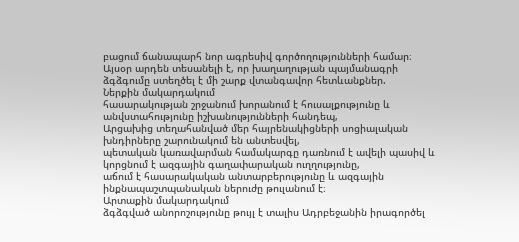բացում ճանապարհ նոր ագրեսիվ գործողությունների համար։
Այսօր արդեն տեսանելի է, որ խաղաղության պայմանագրի ձգձգումը ստեղծել է մի շարք վտանգավոր հետևանքներ.
Ներքին մակարդակում
հասարակության շրջանում խորանում է հուսալքությունը և անվստահությունը իշխանությունների հանդեպ,
Արցախից տեղահանված մեր հայրենակիցների սոցիալական խնդիրները շարունակում են անտեսվել,
պետական կառավարման համակարգը դառնում է ավելի պասիվ և կորցնում է ազգային գաղափարական ուղղությունը,
աճում է հասարակական անտարբերությունը և ազգային ինքնապաշտպանական ներուժը թուլանում է։
Արտաքին մակարդակում
ձգձգված անորոշությունը թույլ է տալիս Ադրբեջանին իրագործել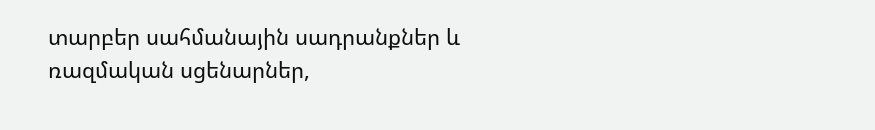տարբեր սահմանային սադրանքներ և ռազմական սցենարներ,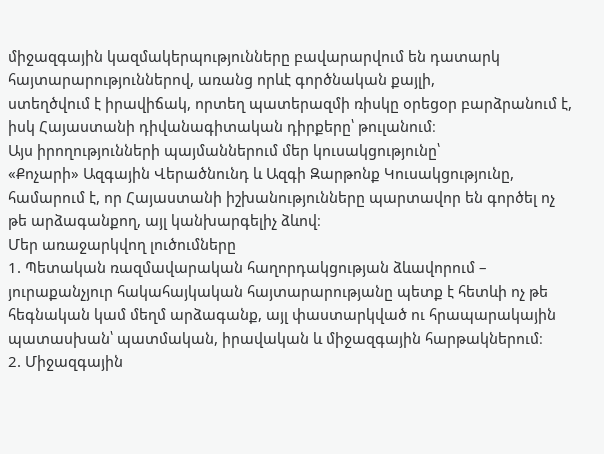միջազգային կազմակերպությունները բավարարվում են դատարկ հայտարարություններով, առանց որևէ գործնական քայլի,
ստեղծվում է իրավիճակ, որտեղ պատերազմի ռիսկը օրեցօր բարձրանում է, իսկ Հայաստանի դիվանագիտական դիրքերը՝ թուլանում։
Այս իրողությունների պայմաններում մեր կուսակցությունը՝
«Քոչարի» Ազգային Վերածնունդ և Ազգի Զարթոնք Կուսակցությունը,
համարում է, որ Հայաստանի իշխանությունները պարտավոր են գործել ոչ թե արձագանքող, այլ կանխարգելիչ ձևով։
Մեր առաջարկվող լուծումները
1. Պետական ռազմավարական հաղորդակցության ձևավորում – յուրաքանչյուր հակահայկական հայտարարությանը պետք է հետևի ոչ թե հեգնական կամ մեղմ արձագանք, այլ փաստարկված ու հրապարակային պատասխան՝ պատմական, իրավական և միջազգային հարթակներում։
2. Միջազգային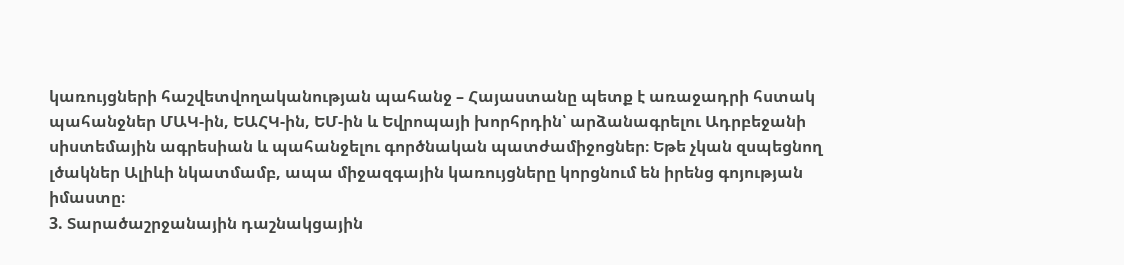կառույցների հաշվետվողականության պահանջ – Հայաստանը պետք է առաջադրի հստակ պահանջներ ՄԱԿ-ին, ԵԱՀԿ-ին, ԵՄ-ին և Եվրոպայի խորհրդին՝ արձանագրելու Ադրբեջանի սիստեմային ագրեսիան և պահանջելու գործնական պատժամիջոցներ։ Եթե չկան զսպեցնող լծակներ Ալիևի նկատմամբ, ապա միջազգային կառույցները կորցնում են իրենց գոյության իմաստը։
3. Տարածաշրջանային դաշնակցային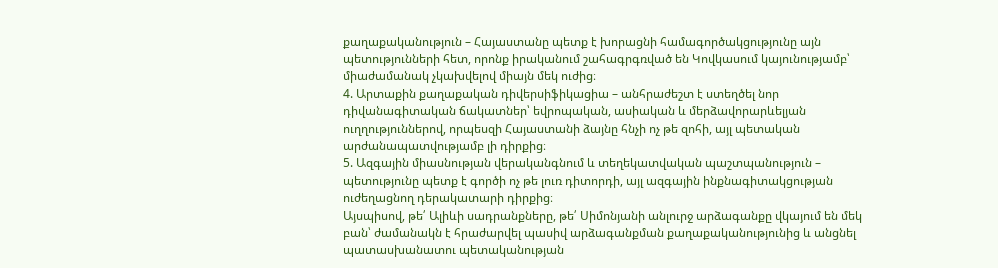քաղաքականություն – Հայաստանը պետք է խորացնի համագործակցությունը այն պետությունների հետ, որոնք իրականում շահագրգռված են Կովկասում կայունությամբ՝ միաժամանակ չկախվելով միայն մեկ ուժից։
4. Արտաքին քաղաքական դիվերսիֆիկացիա – անհրաժեշտ է ստեղծել նոր դիվանագիտական ճակատներ՝ եվրոպական, ասիական և մերձավորարևելյան ուղղություններով, որպեսզի Հայաստանի ձայնը հնչի ոչ թե զոհի, այլ պետական արժանապատվությամբ լի դիրքից։
5. Ազգային միասնության վերականգնում և տեղեկատվական պաշտպանություն – պետությունը պետք է գործի ոչ թե լուռ դիտորդի, այլ ազգային ինքնագիտակցության ուժեղացնող դերակատարի դիրքից։
Այսպիսով, թե՛ Ալիևի սադրանքները, թե՛ Սիմոնյանի անլուրջ արձագանքը վկայում են մեկ բան՝ ժամանակն է հրաժարվել պասիվ արձագանքման քաղաքականությունից և անցնել պատասխանատու պետականության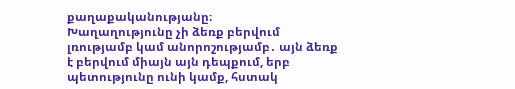քաղաքականությանը։
Խաղաղությունը չի ձեռք բերվում լռությամբ կամ անորոշությամբ․ այն ձեռք է բերվում միայն այն դեպքում, երբ պետությունը ունի կամք, հստակ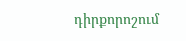դիրքորոշում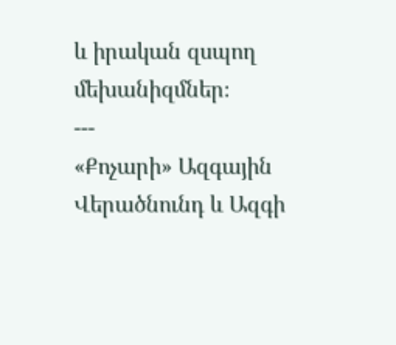և իրական զսպող մեխանիզմներ։
---
«Քոչարի» Ազգային Վերածնունդ և Ազգի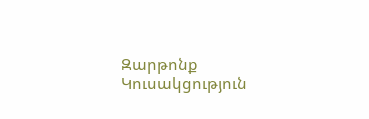Զարթոնք Կուսակցություն